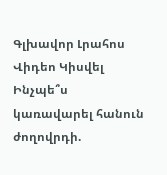Գլխավոր Լրահոս Վիդեո Կիսվել
Ինչպե՞ս կառավարել հանուն ժողովրդի.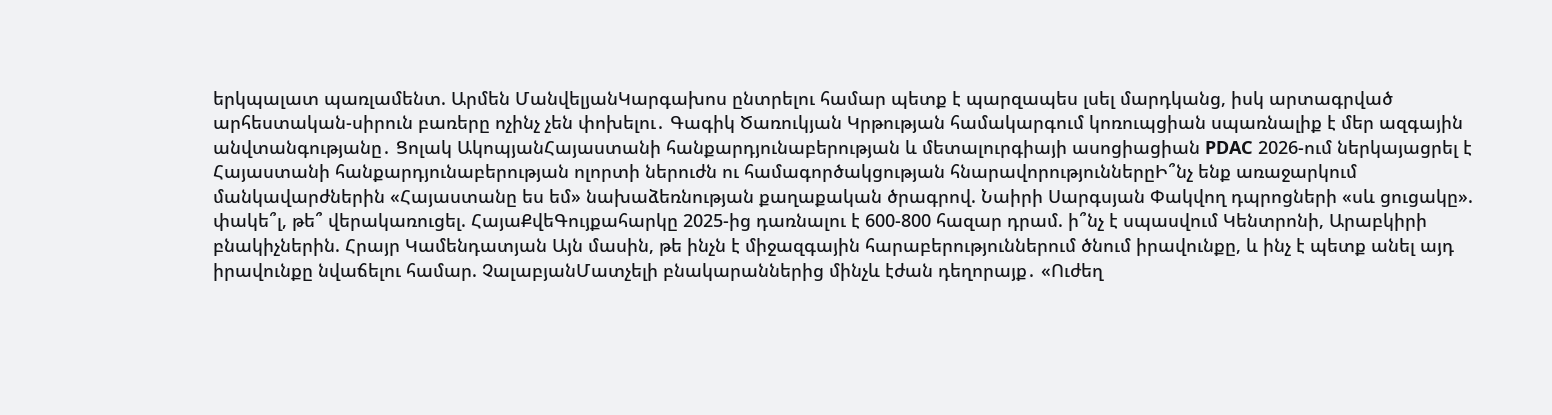երկպալատ պառլամենտ. Արմեն ՄանվելյանԿարգախոս ընտրելու համար պետք է պարզապես լսել մարդկանց, իսկ արտագրված արհեստական-սիրուն բառերը ոչինչ չեն փոխելու․ Գագիկ Ծառուկյան Կրթության համակարգում կոռուպցիան սպառնալիք է մեր ազգային անվտանգությանը․ Ցոլակ ԱկոպյանՀայաստանի հանքարդյունաբերության և մետալուրգիայի ասոցիացիան PDAC 2026-ում ներկայացրել է Հայաստանի հանքարդյունաբերության ոլորտի ներուժն ու համագործակցության հնարավորություններըԻ՞նչ ենք առաջարկում մանկավարժներին «Հայաստանը ես եմ» նախաձեռնության քաղաքական ծրագրով. Նաիրի Սարգսյան Փակվող դպրոցների «սև ցուցակը». փակե՞լ, թե՞ վերակառուցել. ՀայաՔվեԳույքահարկը 2025-ից դառնալու է 600-800 հազար դրամ. ի՞նչ է սպասվում Կենտրոնի, Արաբկիրի բնակիչներին. Հրայր Կամենդատյան Այն մասին, թե ինչն է միջազգային հարաբերություններում ծնում իրավունքը, և ինչ է պետք անել այդ իրավունքը նվաճելու համար. ՉալաբյանՄատչելի բնակարաններից մինչև էժան դեղորայք․ «Ուժեղ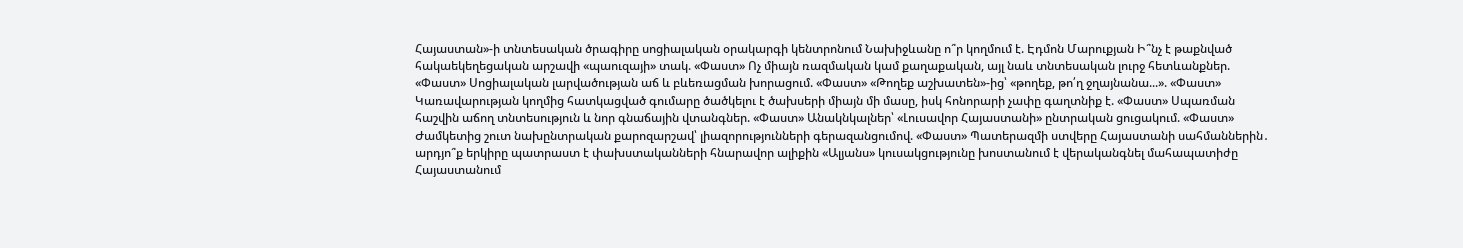Հայաստան»-ի տնտեսական ծրագիրը սոցիալական օրակարգի կենտրոնում Նախիջևանը ո՞ր կողմում է. Էդմոն Մարուքյան Ի՞նչ է թաքնված հակաեկեղեցական արշավի «պաուզայի» տակ. «Փաստ» Ոչ միայն ռազմական կամ քաղաքական, այլ նաև տնտեսական լուրջ հետևանքներ. «Փաստ» Սոցիալական լարվածության աճ և բևեռացման խորացում. «Փաստ» «Թողեք աշխատեն»-ից՝ «թողեք, թո՛ղ ջղայնանա...». «Փաստ» Կառավարության կողմից հատկացված գումարը ծածկելու է ծախսերի միայն մի մասը, իսկ հոնորարի չափը գաղտնիք է. «Փաստ» Սպառման հաշվին աճող տնտեսություն և նոր գնաճային վտանգներ. «Փաստ» Անակնկալներ՝ «Լուսավոր Հայաստանի» ընտրական ցուցակում. «Փաստ» Ժամկետից շուտ նախընտրական քարոզարշավ՝ լիազորությունների գերազանցումով. «Փաստ» Պատերազմի ստվերը Հայաստանի սահմաններին․ արդյո՞ք երկիրը պատրաստ է փախստականների հնարավոր ալիքին «Ալյանս» կուսակցությունը խոստանում է վերականգնել մահապատիժը Հայաստանում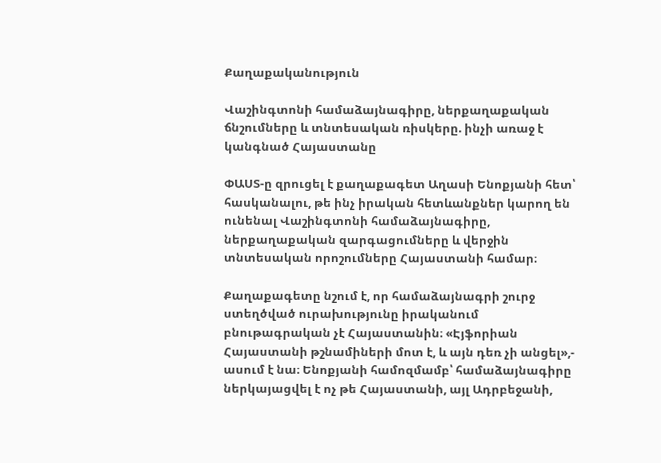Քաղաքականություն

Վաշինգտոնի համաձայնագիրը, ներքաղաքական ճնշումները և տնտեսական ռիսկերը. ինչի առաջ է կանգնած Հայաստանը

ՓԱՍՏ-ը զրուցել է քաղաքագետ Աղասի Ենոքյանի հետ՝ հասկանալու, թե ինչ իրական հետևանքներ կարող են ունենալ Վաշինգտոնի համաձայնագիրը, ներքաղաքական զարգացումները և վերջին տնտեսական որոշումները Հայաստանի համար։

Քաղաքագետը նշում է, որ համաձայնագրի շուրջ ստեղծված ուրախությունը իրականում բնութագրական չէ Հայաստանին։ «Էյֆորիան Հայաստանի թշնամիների մոտ է, և այն դեռ չի անցել»,- ասում է նա։ Ենոքյանի համոզմամբ՝ համաձայնագիրը ներկայացվել է ոչ թե Հայաստանի, այլ Ադրբեջանի,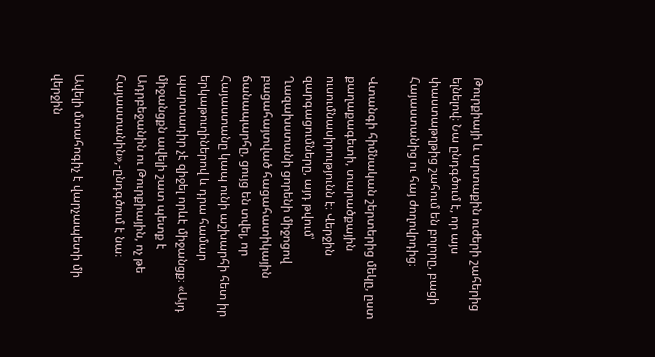Թուրքիայի և արտաքին ուժերի շահերից ելնելով։ Նա ընդգծում է, որ այս փաստաթղթից շահում են բոլորը, բացի Հայաստանից ու հայ ժողովրդից։

Վտանգի հիմնական շերտերից մեկը, ըստ քաղաքագետի, տարածքային ուսումնասիրությունն է։ Վերջին զարգացումները, այդ թվում՝ Ղազախստանի ցորենի միջոցով բացահայտված հացահատիկային ճանապարհը, ցույց են տվել, որ Հայաստանը կապ ունի աշխարհի հետ իր երկաթուղիներով և դրա համար պարտադիր չէ զիջել որևէ միջանցք։ «Այդ միջանցքն ավելի շատ պետք է Ադրբեջանին ու Թուրքիային, ոչ թե Հայաստանին»,-ընդգծում է նա։

Ավելի մտահոգիչ է վարչապետի մի վերջին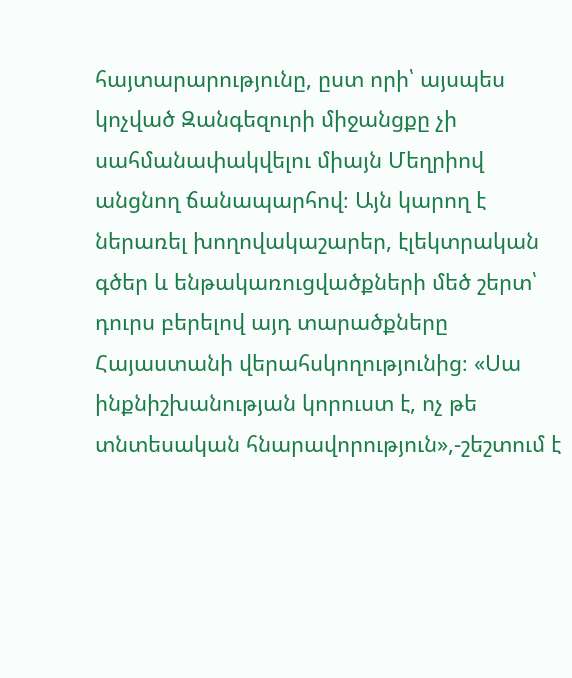հայտարարությունը, ըստ որի՝ այսպես կոչված Զանգեզուրի միջանցքը չի սահմանափակվելու միայն Մեղրիով անցնող ճանապարհով։ Այն կարող է ներառել խողովակաշարեր, էլեկտրական գծեր և ենթակառուցվածքների մեծ շերտ՝ դուրս բերելով այդ տարածքները Հայաստանի վերահսկողությունից։ «Սա ինքնիշխանության կորուստ է, ոչ թե տնտեսական հնարավորություն»,-շեշտում է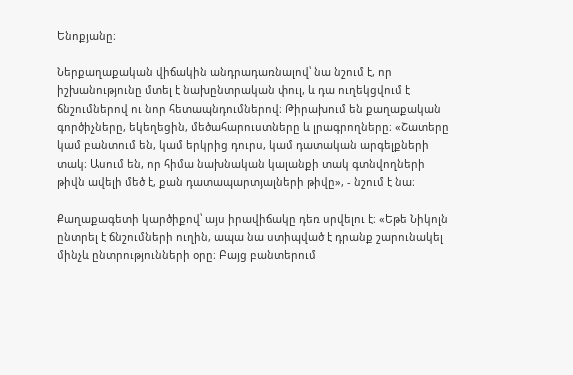Ենոքյանը։

Ներքաղաքական վիճակին անդրադառնալով՝ նա նշում է, որ իշխանությունը մտել է նախընտրական փուլ, և դա ուղեկցվում է ճնշումներով ու նոր հետապնդումներով։ Թիրախում են քաղաքական գործիչները, եկեղեցին, մեծահարուստները և լրագրողները։ «Շատերը կամ բանտում են, կամ երկրից դուրս, կամ դատական արգելքների տակ։ Ասում են, որ հիմա նախնական կալանքի տակ գտնվողների թիվն ավելի մեծ է, քան դատապարտյալների թիվը», - նշում է նա։

Քաղաքագետի կարծիքով՝ այս իրավիճակը դեռ սրվելու է։ «Եթե Նիկոլն ընտրել է ճնշումների ուղին, ապա նա ստիպված է դրանք շարունակել մինչև ընտրությունների օրը։ Բայց բանտերում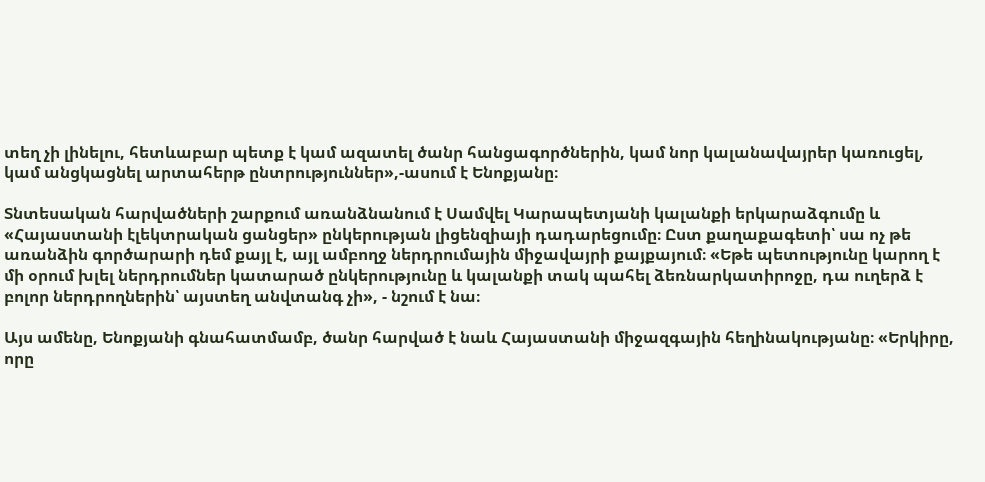տեղ չի լինելու, հետևաբար պետք է կամ ազատել ծանր հանցագործներին, կամ նոր կալանավայրեր կառուցել, կամ անցկացնել արտահերթ ընտրություններ»,-ասում է Ենոքյանը։

Տնտեսական հարվածների շարքում առանձնանում է Սամվել Կարապետյանի կալանքի երկարաձգումը և «Հայաստանի էլեկտրական ցանցեր» ընկերության լիցենզիայի դադարեցումը։ Ըստ քաղաքագետի՝ սա ոչ թե առանձին գործարարի դեմ քայլ է, այլ ամբողջ ներդրումային միջավայրի քայքայում։ «Եթե պետությունը կարող է մի օրում խլել ներդրումներ կատարած ընկերությունը և կալանքի տակ պահել ձեռնարկատիրոջը, դա ուղերձ է բոլոր ներդրողներին՝ այստեղ անվտանգ չի», - նշում է նա։

Այս ամենը, Ենոքյանի գնահատմամբ, ծանր հարված է նաև Հայաստանի միջազգային հեղինակությանը։ «Երկիրը, որը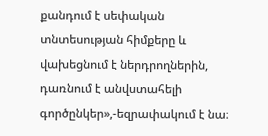քանդում է սեփական տնտեսության հիմքերը և վախեցնում է ներդրողներին, դառնում է անվստահելի գործընկեր»,-եզրափակում է նա։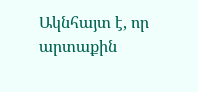Ակնհայտ է, որ արտաքին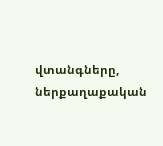վտանգները, ներքաղաքական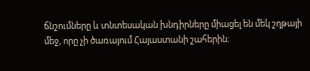ճնշումները և տնտեսական խնդիրները միացել են մեկ շղթայի մեջ, որը չի ծառայում Հայաստանի շահերին։